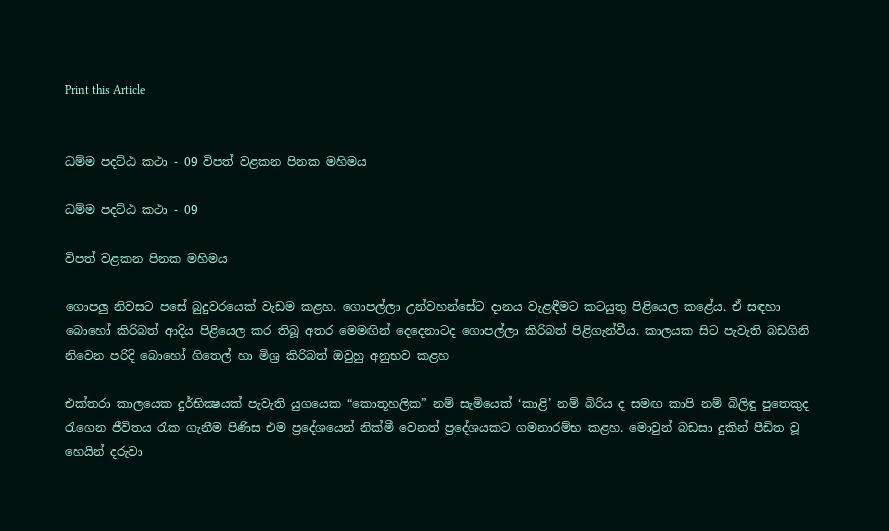Print this Article


ධම්ම පදට්ඨ කථා - 09 විපත් වළකන පිනක මහිමය

ධම්ම පදට්ඨ කථා - 09

විපත් වළකන පිනක මහිමය

ගොපලු නිවසට පසේ බුදුවරයෙක් වැඩම කළහ. ගොපල්ලා උන්වහන්සේට දානය වැළඳීමට කටයුතු පිළියෙල කළේය. ඒ සඳහා බොහෝ කිරිබත් ආදිය පිළියෙල කර තිබූ අතර මෙමඟින් දෙදෙනාටද ගොපල්ලා කිරිබත් පිළිගැන්වීය. කාලයක සිට පැවැති බඩගිනි නිවෙන පරිදි බොහෝ ගිතෙල් හා මිශ්‍ර කිරිබත් ඔවුහු අනුභව කළහ

එක්තරා කාලයෙක දුර්භික්‍ෂයක් පැවැති යුගයෙක “කොතූහලික” නම් සැමියෙක් ‘කාළි’ නම් බිරිය ද සමඟ කාපි නම් බිලිඳු පුතෙකුද රැගෙන ජීවිතය රැක ගැනීම පිණිස එම ප්‍රදේශයෙන් නික්මී වෙනත් ප්‍රදේශයකට ගමනාරම්භ කළහ. මොවුන් බඩසා දුකින් පීඩිත වූ හෙයින් දරුවා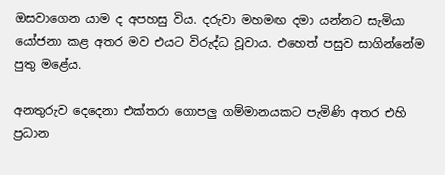ඔසවාගෙන යාම ද අපහසු විය. දරුවා මහමඟ දමා යන්නට සැමියා යෝජනා කළ අතර මව එයට විරුද්ධ වූවාය. එහෙත් පසුව සාගින්නේම පුතු මළේය.

අනතුරුව දෙදෙනා එක්තරා ගොපලු ගම්මානයකට පැමිණි අතර එහි ප්‍රධාන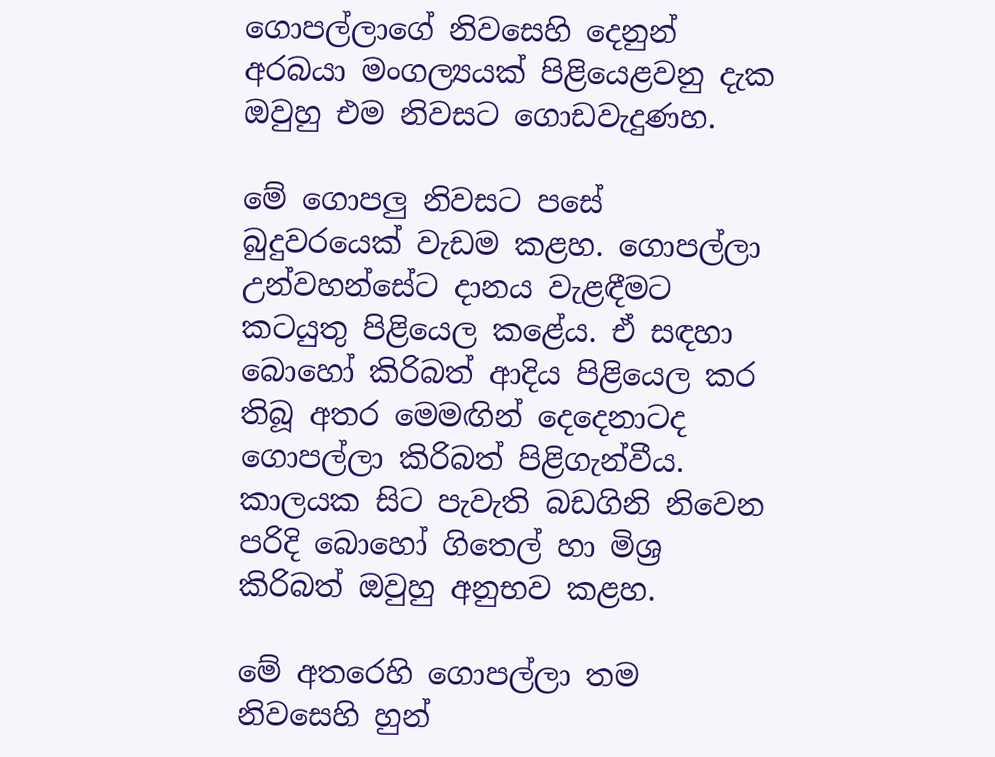ගොපල්ලාගේ නිවසෙහි දෙනුන් අරබයා මංගල්‍යයක් පිළියෙළවනු දැක ඔවුහු එම නිවසට ගොඩවැදුණහ.

මේ ගොපලු නිවසට පසේ බුදුවරයෙක් වැඩම කළහ. ගොපල්ලා උන්වහන්සේට දානය වැළඳීමට කටයුතු පිළියෙල කළේය. ඒ සඳහා බොහෝ කිරිබත් ආදිය පිළියෙල කර තිබූ අතර මෙමඟින් දෙදෙනාටද ගොපල්ලා කිරිබත් පිළිගැන්වීය. කාලයක සිට පැවැති බඩගිනි නිවෙන පරිදි බොහෝ ගිතෙල් හා මිශ්‍ර කිරිබත් ඔවුහු අනුභව කළහ.

මේ අතරෙහි ගොපල්ලා තම නිවසෙහි හුන්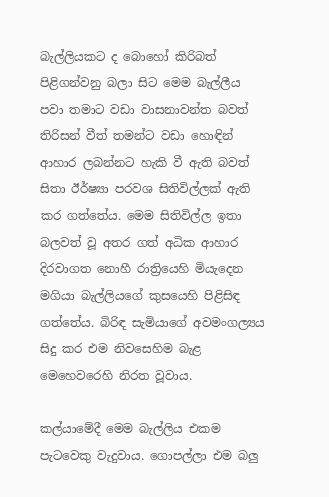බැල්ලියකට ද බොහෝ කිරිබත් පිළිගන්වනු බලා සිට මෙම බැල්ලීය පවා තමාට වඩා වාසනාවන්ත බවත් තිරිසන් වීත් තමන්ට වඩා හොඳින් ආහාර ලබන්නට හැකි වී ඇති බවත් සිතා ඊර්ෂ්‍යා පරවශ සිතිවිල්ලක් ඇති කර ගත්තේය. මෙම සිතිවිල්ල ඉතා බලවත් වූ අතර ගත් අධික ආහාර දිරවාගත නොහී රාත්‍රියෙහි මියැදෙන මගියා බැල්ලියගේ කුසයෙහි පිළිසිඳ ගත්තේය. බිරිඳ සැමියාගේ අවමංගල්‍යය සිදු කර එම නිවසෙහිම බැළ මෙහෙවරෙහි නිරත වූවාය.

කල්යාමේදී මෙම බැල්ලිය එකම පැටවෙකු වැදුවාය. ගොපල්ලා එම බලු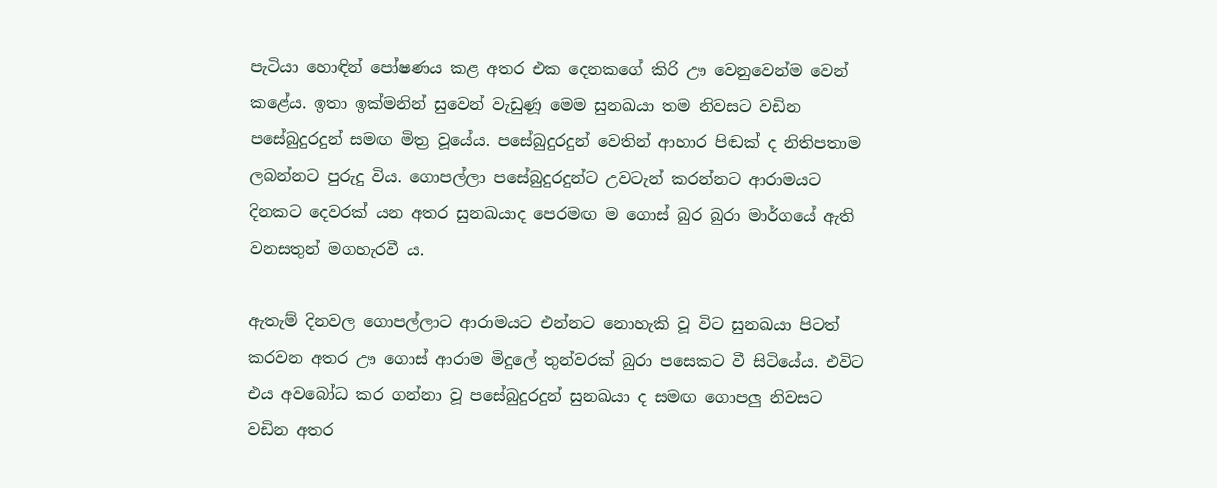පැටියා හොඳින් පෝෂණය කළ අතර එක දෙනකගේ කිරි ඌ වෙනුවෙන්ම වෙන් කළේය. ඉතා ඉක්මනින් සුවෙන් වැඩුණූ මෙම සුනඛයා තම නිවසට වඩින පසේබුදුරදුන් සමඟ මිත්‍ර වූයේය. පසේබුදුරදුන් වෙතින් ආහාර පිඬක් ද නිතිපතාම ලබන්නට පුරුදු විය. ගොපල්ලා පසේබුදුරදුන්ට උවටැන් කරන්නට ආරාමයට දිනකට දෙවරක් යන අතර සුනඛයාද පෙරමඟ ම ගොස් බුර බුරා මාර්ගයේ ඇති වනසතුන් මගහැරවී ය.

ඇතැම් දිනවල ගොපල්ලාට ආරාමයට එන්නට නොහැකි වූ විට සුනඛයා පිටත් කරවන අතර ඌ ගොස් ආරාම මිදුලේ තුන්වරක් බුරා පසෙකට වී සිටියේය. එවිට එය අවබෝධ කර ගන්නා වූ පසේබුදුරදුන් සුනඛයා ද සමඟ ගොපලු නිවසට වඩින අතර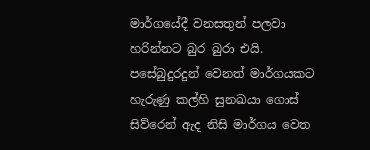මාර්ගයේදී වනසතුන් පලවා හරින්නට බුර බුරා එයි. පසේබුදුරදුන් වෙනත් මාර්ගයකට හැරුණු කල්හි සුනඛයා ගොස් සිව්රෙන් ඇද නිසි මාර්ගය වෙත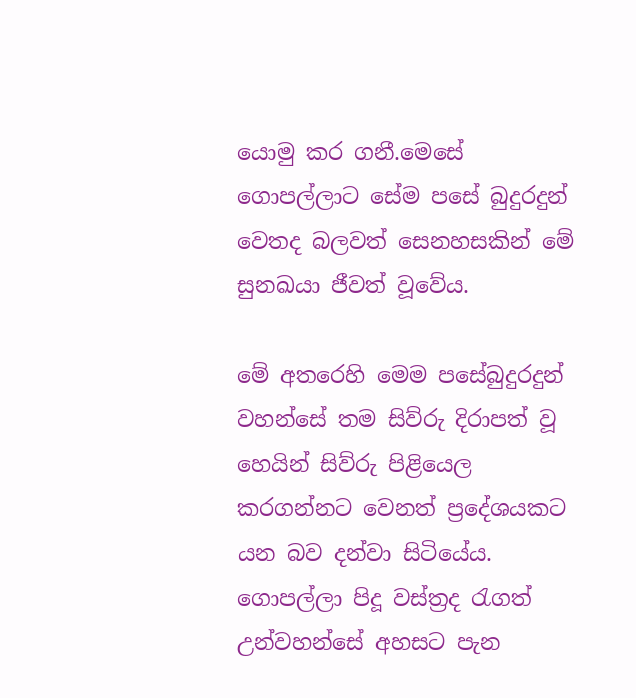යොමු කර ගනී.මෙසේ ගොපල්ලාට සේම පසේ බුදුරදුන් වෙතද බලවත් සෙනහසකින් මේ සුනඛයා ජීවත් වූවේය.

මේ අතරෙහි මෙම පසේබුදුරදුන් වහන්සේ තම සිව්රු දිරාපත් වූ හෙයින් සිව්රු පිළියෙල කරගන්නට වෙනත් ප්‍රදේශයකට යන බව දන්වා සිටියේය. ගොපල්ලා පිදූ වස්ත්‍රද රැගත් උන්වහන්සේ අහසට පැන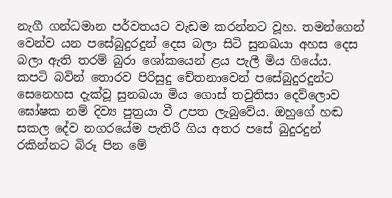නැගී ගන්ධමාන පර්වතයට වැඩම කරන්නට වූහ. තමන්ගෙන් වෙන්ව යන පසේබුදුරදුන් දෙස බලා සිටි සුනඛයා අහස දෙස බලා ඇති තරම් බුරා ශෝකයෙන් ළය පැලී මිය ගියේය. කපටි බවින් තොරව පිරිසුදු චේතනාවෙන් පසේබුදුරදුන්ට සෙනෙහස දැක්වූ සුනඛයා මිය ගොස් තවුතිසා දෙව්ලොව ඝෝෂක නම් දිව්‍ය පුත්‍රයා වී උපත ලැබුවේය. ඔහුගේ හඬ සකල දේව නගරයේම පැතිරී ගිය අතර පසේ බුදුරදුන් රකින්නට බිරූ පින මේ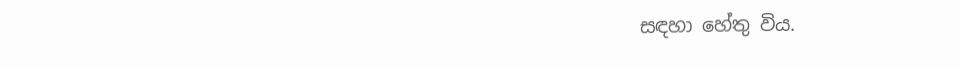සඳහා හේතු විය.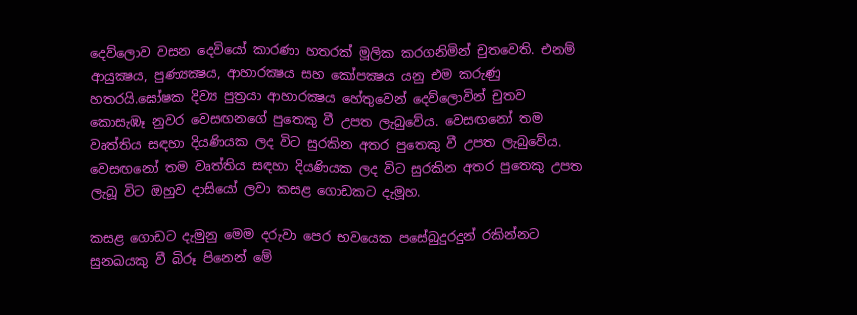දෙව්ලොව වසන දෙවියෝ කාරණා හතරක් මූලික කරගනිමින් චුතවෙති. එනම් ආයුක්‍ෂය, පුණ්‍යක්‍ෂය, ආහාරක්‍ෂය සහ කෝපක්‍ෂය යනු එම කරුණු හතරයි.ඝෝෂක දිව්‍ය පුත්‍රයා ආහාරක්‍ෂය හේතුවෙන් දෙව්ලොවින් චුතව කොසැඹෑ නුවර වෙසඟනගේ පුතෙකු වී උපත ලැබුවේය. වෙසඟනෝ තම වෘත්තිය සඳහා දියණියක ලද විට සුරකින අතර පුතෙකු වී උපත ලැබුවේය. වෙසඟනෝ තම වෘත්තිය සඳහා දියණියක ලද විට සුරකින අතර පුතෙකු උපත ලැබූ විට ඔහුව දාසියෝ ලවා කසළ ගොඩකට දැමූහ.

කසළ ගොඩට දැමුනු මෙම දරුවා පෙර භවයෙක පසේබුදුරදුන් රකින්නට සුනඛයකු වී බිරූ පිනෙන් මේ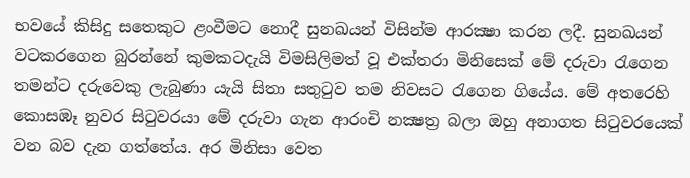භවයේ කිසිදු සතෙකුට ළංවීමට නොදී සුනඛයන් විසින්ම ආරක්‍ෂා කරන ලදී. සුනඛයන් වටකරගෙන බුරන්නේ කුමකටදැයි විමසිලිමත් වූ එක්තරා මිනිසෙක් මේ දරුවා රැගෙන තමන්ට දරුවෙකු ලැබුණා යැයි සිතා සතුටුව තම නිවසට රැගෙන ගියේය. මේ අතරෙහි කොසඹෑ නුවර සිටුවරයා මේ දරුවා ගැන ආරංචි නක්‍ෂත්‍ර බලා ඔහු අනාගත සිටුවරයෙක් වන බව දැන ගත්තේය. අර මිනිසා වෙත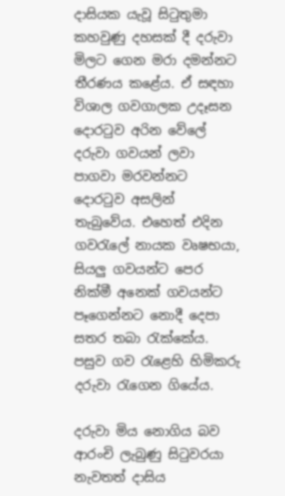දාසියක යැවූ සිටුතුමා කහවුණු දහසක් දී දරුවා මිලට ගෙන මරා දමන්නට තීරණය කළේය. ඒ සඳහා විශාල ගවගාලක උදෑසන දොරටුව අරින වේලේ දරුවා ගවයන් ලවා පාගවා මරවන්නට දොරටුව අසලින් තැබුවේය. එහෙත් එදින ගවරැලේ නායක වෘෂභයා, සියලු ගවයන්ට පෙර නික්මී අනෙක් ගවයන්ට පෑගෙන්නට නොදී දෙපා සතර තබා රැක්කේය. පසුව ගව රැළෙහි හිමිකරු දරුවා රැගෙන ගියේය.

දරුවා මිය නොගිය බව ආරංචි ලැබුණු සිටුවරයා නැවතත් දාසිය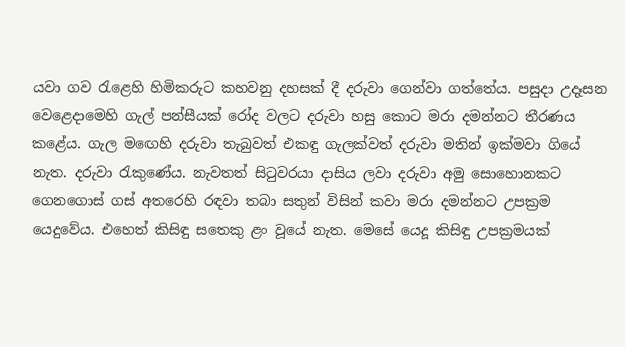යවා ගව රැළෙහි හිමිකරුට කහවනු දහසක් දී දරුවා ගෙන්වා ගත්තේය. පසුදා උදෑසන වෙළෙදාමෙහි ගැල් පන්සීයක් රෝද වලට දරුවා හසු කොට මරා දමන්නට තීරණය කළේය. ගැල මඟෙහි දරුවා තැබුවත් එකඳු ගැලක්වත් දරුවා මතින් ඉක්මවා ගියේ නැත. දරුවා රැකුණේය. නැවතත් සිටුවරයා දාසිය ලවා දරුවා අමු සොහොනකට ගෙනගොස් ගස් අතරෙහි රඳවා තබා සතුන් විසින් කවා මරා දමන්නට උපක්‍රම යෙදුවේය. එහෙත් කිසිඳු සතෙකු ළං වූයේ නැත. මෙසේ යෙදූ කිසිඳු උපක්‍රමයක්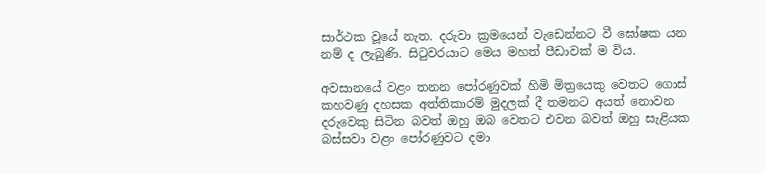සාර්ථක වූයේ නැත. දරුවා ක්‍රමයෙන් වැඩෙන්නට වී ඝෝෂක යන නම් ද ලැබුණි. සිටුවරයාට මෙය මහත් පීඩාවක් ම විය.

අවසානයේ වළං තනන පෝරණුවක් හිමි මිත්‍රයෙකු වෙතට ගොස් කහවණු දහසක අත්තිකාරම් මුදලක් දී තමනට අයත් නොවන දරුවෙකු සිටින බවත් ඔහු ඔබ වෙතට එවන බවත් ඔහු සැළියක බස්සවා වළං පෝරණුවට දමා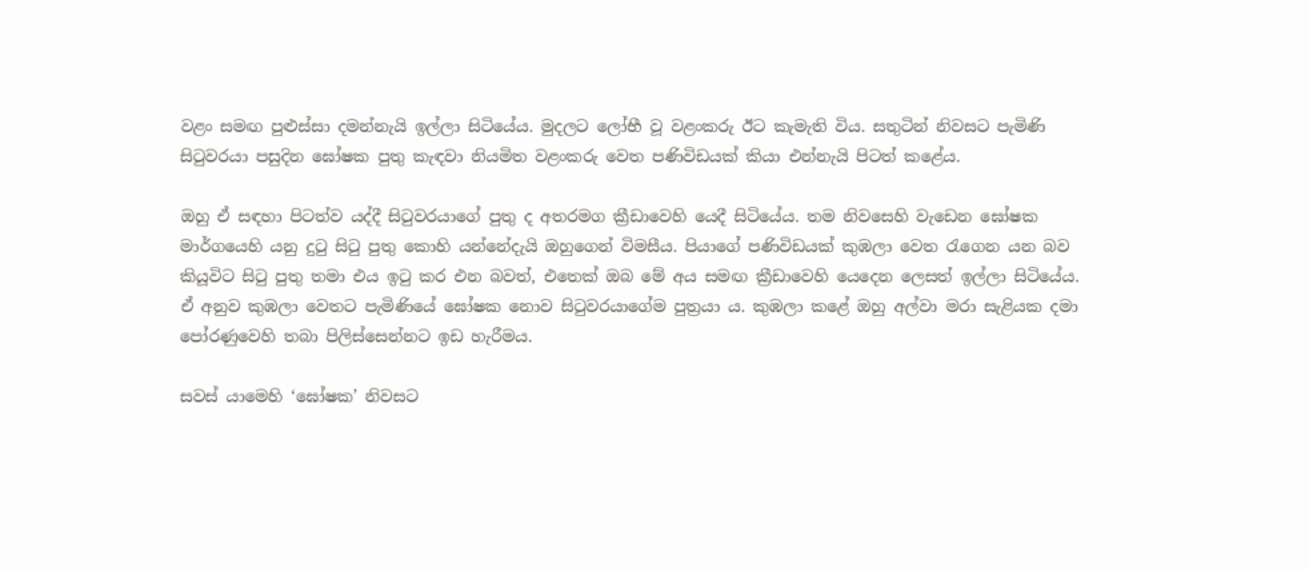වළං සමඟ පුළුස්සා දමන්නැයි ඉල්ලා සිටියේය. මුදලට ලෝභී වූ වළංකරු ඊට කැමැති විය. සතුටින් නිවසට පැමිණි සිටුවරයා පසුදින ඝෝෂක පුතු කැඳවා නියමිත වළංකරු වෙත පණිවිඩයක් කියා එන්නැයි පිටත් කළේය.

ඔහු ඒ සඳහා පිටත්ව යද්දී සිටුවරයාගේ පුතු ද අතරමග ක්‍රීඩාවෙහි යෙදී සිටියේය. තම නිවසෙහි වැඩෙන ඝෝෂක මාර්ගයෙහි යනු දුටු සිටු පුතු කොහි යන්නේදැයි ඔහුගෙන් විමසීය. පියාගේ පණිවිඩයක් කුඹලා වෙත රැගෙන යන බව කියූවිට සිටු පුතු තමා එය ඉටු කර එන බවත්, එතෙක් ඔබ මේ අය සමඟ ක්‍රීඩාවෙහි යෙදෙන ලෙසත් ඉල්ලා සිටියේය. ඒ අනුව කුඹලා වෙතට පැමිණියේ ඝෝෂක නොව සිටුවරයාගේම පුත්‍රයා ය. කුඹලා කළේ ඔහු අල්වා මරා සැළියක දමා පෝරණුවෙහි තබා පිලිස්සෙන්නට ඉඩ හැරීමය.

සවස් යාමෙහි ‘ඝෝෂක’ නිවසට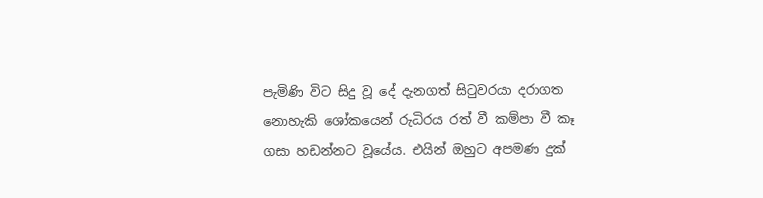පැමිණි විට සිදු වූ දේ දැනගත් සිටුවරයා දරාගත නොහැකි ශෝකයෙන් රුධිරය රත් වී කම්පා වී කෑ ගසා හඩන්නට වූයේය. එයින් ඔහුට අපමණ දුක්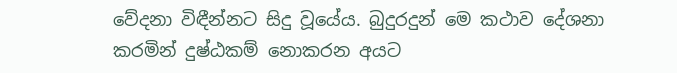වේදනා විඳීන්නට සිදු වූයේය. බුදුරදුන් මෙ කථාව දේශනා කරමින් දුෂ්ඨකම් නොකරන අයට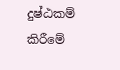දුෂ්ඨකම් කිරීමේ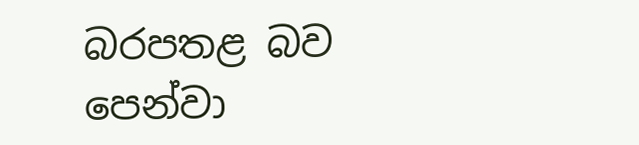බරපතළ බව පෙන්වා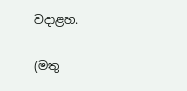වදාළහ.

(මතු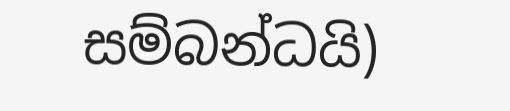සම්බන්ධයි)